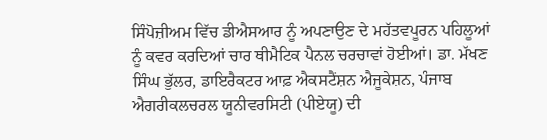ਸਿੰਪੋਜ਼ੀਅਮ ਵਿੱਚ ਡੀਐਸਆਰ ਨੂੰ ਅਪਣਾਉਣ ਦੇ ਮਹੱਤਵਪੂਰਨ ਪਹਿਲੂਆਂ ਨੂੰ ਕਵਰ ਕਰਦਿਆਂ ਚਾਰ ਥੀਮੈਟਿਕ ਪੈਨਲ ਚਰਚਾਵਾਂ ਹੋਈਆਂ। ਡਾ. ਮੱਖਣ ਸਿੰਘ ਭੁੱਲਰ, ਡਾਇਰੈਕਟਰ ਆਫ਼ ਐਕਸਟੈਂਸ਼ਨ ਐਜੂਕੇਸ਼ਨ, ਪੰਜਾਬ ਐਗਰੀਕਲਚਰਲ ਯੂਨੀਵਰਸਿਟੀ (ਪੀਏਯੂ) ਦੀ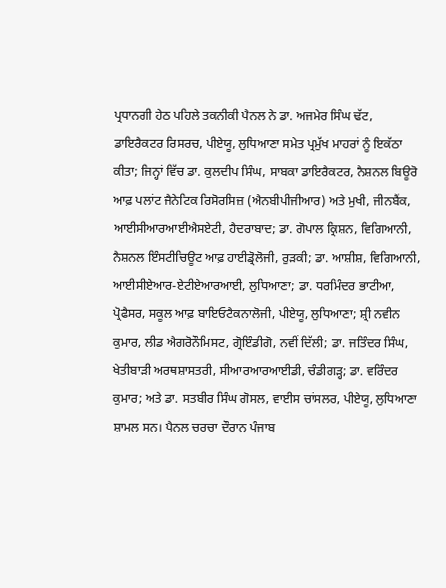ਪ੍ਰਧਾਨਗੀ ਹੇਠ ਪਹਿਲੇ ਤਕਨੀਕੀ ਪੈਨਲ ਨੇ ਡਾ. ਅਜਮੇਰ ਸਿੰਘ ਢੱਟ, ਡਾਇਰੈਕਟਰ ਰਿਸਰਚ, ਪੀਏਯੂ, ਲੁਧਿਆਣਾ ਸਮੇਤ ਪ੍ਰਮੁੱਖ ਮਾਹਰਾਂ ਨੂੰ ਇਕੱਠਾ ਕੀਤਾ; ਜਿਨ੍ਹਾਂ ਵਿੱਚ ਡਾ. ਕੁਲਦੀਪ ਸਿੰਘ, ਸਾਬਕਾ ਡਾਇਰੈਕਟਰ, ਨੈਸ਼ਨਲ ਬਿਊਰੋ ਆਫ਼ ਪਲਾਂਟ ਜੈਨੇਟਿਕ ਰਿਸੋਰਸਿਜ਼ (ਐਨਬੀਪੀਜੀਆਰ) ਅਤੇ ਮੁਖੀ, ਜੀਨਬੈਂਕ, ਆਈਸੀਆਰਆਈਐਸਏਟੀ, ਹੈਦਰਾਬਾਦ; ਡਾ. ਗੋਪਾਲ ਕ੍ਰਿਸ਼ਨ, ਵਿਗਿਆਨੀ, ਨੈਸ਼ਨਲ ਇੰਸਟੀਚਿਊਟ ਆਫ਼ ਹਾਈਡ੍ਰੋਲੋਜੀ, ਰੁੜਕੀ; ਡਾ. ਆਸ਼ੀਸ਼, ਵਿਗਿਆਨੀ, ਆਈਸੀਏਆਰ-ਏਟੀਏਆਰਆਈ, ਲੁਧਿਆਣਾ; ਡਾ. ਧਰਮਿੰਦਰ ਭਾਟੀਆ, ਪ੍ਰੋਫੈਸਰ, ਸਕੂਲ ਆਫ਼ ਬਾਇਓਟੈਕਨਾਲੋਜੀ, ਪੀਏਯੂ, ਲੁਧਿਆਣਾ; ਸ਼੍ਰੀ ਨਵੀਨ ਕੁਮਾਰ, ਲੀਡ ਐਗਰੋਨੌਮਿਸਟ, ਗ੍ਰੋਇੰਡੀਗੋ, ਨਵੀਂ ਦਿੱਲੀ; ਡਾ. ਜਤਿੰਦਰ ਸਿੰਘ, ਖੇਤੀਬਾੜੀ ਅਰਥਸ਼ਾਸਤਰੀ, ਸੀਆਰਆਰਆਈਡੀ, ਚੰਡੀਗੜ੍ਹ; ਡਾ. ਵਰਿੰਦਰ ਕੁਮਾਰ; ਅਤੇ ਡਾ. ਸਤਬੀਰ ਸਿੰਘ ਗੋਸਲ, ਵਾਈਸ ਚਾਂਸਲਰ, ਪੀਏਯੂ, ਲੁਧਿਆਣਾ ਸ਼ਾਮਲ ਸਨ। ਪੈਨਲ ਚਰਚਾ ਦੌਰਾਨ ਪੰਜਾਬ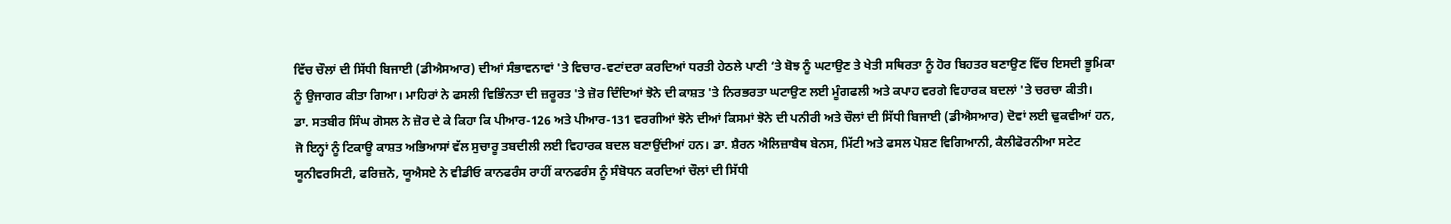ਵਿੱਚ ਚੌਲਾਂ ਦੀ ਸਿੱਧੀ ਬਿਜਾਈ (ਡੀਐਸਆਰ) ਦੀਆਂ ਸੰਭਾਵਨਾਵਾਂ 'ਤੇ ਵਿਚਾਰ-ਵਟਾਂਦਰਾ ਕਰਦਿਆਂ ਧਰਤੀ ਹੇਠਲੇ ਪਾਣੀ ‘ਤੇ ਬੋਝ ਨੂੰ ਘਟਾਉਣ ਤੇ ਖੇਤੀ ਸਥਿਰਤਾ ਨੂੰ ਹੋਰ ਬਿਹਤਰ ਬਣਾਉਣ ਵਿੱਚ ਇਸਦੀ ਭੂਮਿਕਾ ਨੂੰ ਉਜਾਗਰ ਕੀਤਾ ਗਿਆ। ਮਾਹਿਰਾਂ ਨੇ ਫਸਲੀ ਵਿਭਿੰਨਤਾ ਦੀ ਜ਼ਰੂਰਤ 'ਤੇ ਜ਼ੋਰ ਦਿੰਦਿਆਂ ਝੋਨੇ ਦੀ ਕਾਸ਼ਤ 'ਤੇ ਨਿਰਭਰਤਾ ਘਟਾਉਣ ਲਈ ਮੂੰਗਫਲੀ ਅਤੇ ਕਪਾਹ ਵਰਗੇ ਵਿਹਾਰਕ ਬਦਲਾਂ 'ਤੇ ਚਰਚਾ ਕੀਤੀ।
ਡਾ. ਸਤਬੀਰ ਸਿੰਘ ਗੋਸਲ ਨੇ ਜ਼ੋਰ ਦੇ ਕੇ ਕਿਹਾ ਕਿ ਪੀਆਰ-126 ਅਤੇ ਪੀਆਰ-131 ਵਰਗੀਆਂ ਝੋਨੇ ਦੀਆਂ ਕਿਸਮਾਂ ਝੋਨੇ ਦੀ ਪਨੀਰੀ ਅਤੇ ਚੌਲਾਂ ਦੀ ਸਿੱਧੀ ਬਿਜਾਈ (ਡੀਐਸਆਰ) ਦੋਵਾਂ ਲਈ ਢੁਕਵੀਆਂ ਹਨ, ਜੋ ਇਨ੍ਹਾਂ ਨੂੰ ਟਿਕਾਊ ਕਾਸ਼ਤ ਅਭਿਆਸਾਂ ਵੱਲ ਸੁਚਾਰੂ ਤਬਦੀਲੀ ਲਈ ਵਿਹਾਰਕ ਬਦਲ ਬਣਾਉਂਦੀਆਂ ਹਨ। ਡਾ. ਸ਼ੈਰਨ ਐਲਿਜ਼ਾਬੈਥ ਬੇਨਸ, ਮਿੱਟੀ ਅਤੇ ਫਸਲ ਪੋਸ਼ਣ ਵਿਗਿਆਨੀ, ਕੈਲੀਫੋਰਨੀਆ ਸਟੇਟ ਯੂਨੀਵਰਸਿਟੀ, ਫਰਿਜ਼ਨੋ, ਯੂਐਸਏ ਨੇ ਵੀਡੀਓ ਕਾਨਫਰੰਸ ਰਾਹੀਂ ਕਾਨਫਰੰਸ ਨੂੰ ਸੰਬੋਧਨ ਕਰਦਿਆਂ ਚੌਲਾਂ ਦੀ ਸਿੱਧੀ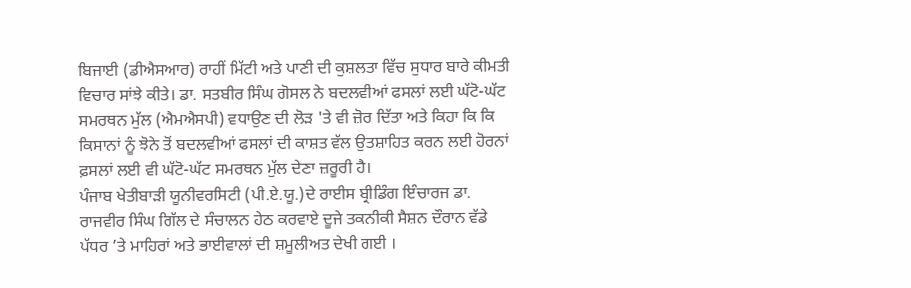ਬਿਜਾਈ (ਡੀਐਸਆਰ) ਰਾਹੀਂ ਮਿੱਟੀ ਅਤੇ ਪਾਣੀ ਦੀ ਕੁਸ਼ਲਤਾ ਵਿੱਚ ਸੁਧਾਰ ਬਾਰੇ ਕੀਮਤੀ ਵਿਚਾਰ ਸਾਂਝੇ ਕੀਤੇ। ਡਾ. ਸਤਬੀਰ ਸਿੰਘ ਗੋਸਲ ਨੇ ਬਦਲਵੀਆਂ ਫਸਲਾਂ ਲਈ ਘੱਟੋ-ਘੱਟ ਸਮਰਥਨ ਮੁੱਲ (ਐਮਐਸਪੀ) ਵਧਾਉਣ ਦੀ ਲੋੜ 'ਤੇ ਵੀ ਜ਼ੋਰ ਦਿੱਤਾ ਅਤੇ ਕਿਹਾ ਕਿ ਕਿ ਕਿਸਾਨਾਂ ਨੂੰ ਝੋਨੇ ਤੋਂ ਬਦਲਵੀਆਂ ਫਸਲਾਂ ਦੀ ਕਾਸ਼ਤ ਵੱਲ ਉਤਸ਼ਾਹਿਤ ਕਰਨ ਲਈ ਹੋਰਨਾਂ ਫ਼ਸਲਾਂ ਲਈ ਵੀ ਘੱਟੋ-ਘੱਟ ਸਮਰਥਨ ਮੁੱਲ ਦੇਣਾ ਜ਼ਰੂਰੀ ਹੈ।
ਪੰਜਾਬ ਖੇਤੀਬਾੜੀ ਯੂਨੀਵਰਸਿਟੀ (ਪੀ.ਏ.ਯੂ.)ਦੇ ਰਾਈਸ ਬ੍ਰੀਡਿੰਗ ਇੰਚਾਰਜ ਡਾ. ਰਾਜਵੀਰ ਸਿੰਘ ਗਿੱਲ ਦੇ ਸੰਚਾਲਨ ਹੇਠ ਕਰਵਾਏ ਦੂਜੇ ਤਕਨੀਕੀ ਸੈਸ਼ਨ ਦੌਰਾਨ ਵੱਡੇ ਪੱਧਰ ’ਤੇ ਮਾਹਿਰਾਂ ਅਤੇ ਭਾਈਵਾਲਾਂ ਦੀ ਸ਼ਮੂਲੀਅਤ ਦੇਖੀ ਗਈ ।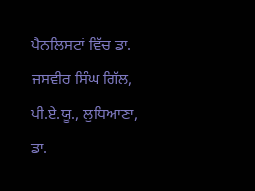ਪੈਨਲਿਸਟਾਂ ਵਿੱਚ ਡਾ. ਜਸਵੀਰ ਸਿੰਘ ਗਿੱਲ, ਪੀ.ਏ.ਯੂ., ਲੁਧਿਆਣਾ, ਡਾ.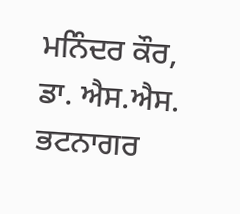ਮਨਿੰਦਰ ਕੌਰ, ਡਾ. ਐਸ.ਐਸ. ਭਟਨਾਗਰ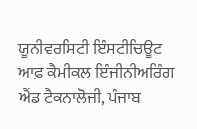ਯੂਨੀਵਰਸਿਟੀ ਇੰਸਟੀਚਿਊਟ ਆਫ਼ ਕੈਮੀਕਲ ਇੰਜੀਨੀਅਰਿੰਗ ਐਂਡ ਟੈਕਨਾਲੋਜੀ, ਪੰਜਾਬ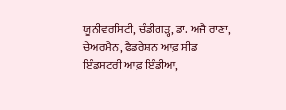ਯੂਨੀਵਰਸਿਟੀ, ਚੰਡੀਗੜ੍ਹ, ਡਾ. ਅਜੈ ਰਾਣਾ, ਚੇਅਰਮੈਨ, ਫੈਡਰੇਸ਼ਨ ਆਫ਼ ਸੀਡ ਇੰਡਸਟਰੀ ਆਫ਼ ਇੰਡੀਆ,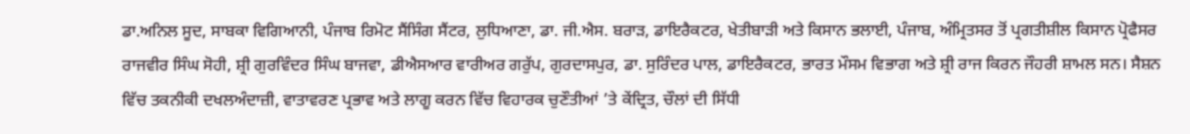ਡਾ.ਅਨਿਲ ਸੂਦ, ਸਾਬਕਾ ਵਿਗਿਆਨੀ, ਪੰਜਾਬ ਰਿਮੋਟ ਸੈਂਸਿੰਗ ਸੈਂਟਰ, ਲੁਧਿਆਣਾ, ਡਾ. ਜੀ.ਐਸ. ਬਰਾੜ, ਡਾਇਰੈਕਟਰ, ਖੇਤੀਬਾੜੀ ਅਤੇ ਕਿਸਾਨ ਭਲਾਈ, ਪੰਜਾਬ, ਅੰਮ੍ਰਿਤਸਰ ਤੋਂ ਪ੍ਰਗਤੀਸ਼ੀਲ ਕਿਸਾਨ ਪ੍ਰੋਫੈਸਰ ਰਾਜਵੀਰ ਸਿੰਘ ਸੋਹੀ, ਸ਼੍ਰੀ ਗੁਰਵਿੰਦਰ ਸਿੰਘ ਬਾਜਵਾ, ਡੀਐਸਆਰ ਵਾਰੀਅਰ ਗਰੁੱਪ, ਗੁਰਦਾਸਪੁਰ, ਡਾ. ਸੁਰਿੰਦਰ ਪਾਲ, ਡਾਇਰੈਕਟਰ, ਭਾਰਤ ਮੌਸਮ ਵਿਭਾਗ ਅਤੇ ਸ਼੍ਰੀ ਰਾਜ ਕਿਰਨ ਜੌਹਰੀ ਸ਼ਾਮਲ ਸਨ। ਸੈਸ਼ਨ ਵਿੱਚ ਤਕਨੀਕੀ ਦਖਲਅੰਦਾਜ਼ੀ, ਵਾਤਾਵਰਣ ਪ੍ਰਭਾਵ ਅਤੇ ਲਾਗੂ ਕਰਨ ਵਿੱਚ ਵਿਹਾਰਕ ਚੁਣੌਤੀਆਂ ’ਤੇ ਕੇਂਦ੍ਰਿਤ, ਚੌਲਾਂ ਦੀ ਸਿੱਧੀ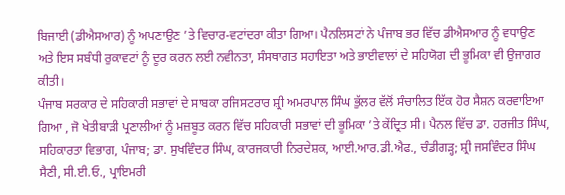ਬਿਜਾਈ (ਡੀਐਸਆਰ) ਨੂੰ ਅਪਣਾਉਣ ’ਤੇ ਵਿਚਾਰ-ਵਟਾਂਦਰਾ ਕੀਤਾ ਗਿਆ। ਪੈਨਲਿਸਟਾਂ ਨੇ ਪੰਜਾਬ ਭਰ ਵਿੱਚ ਡੀਐਸਆਰ ਨੂੰ ਵਧਾਉਣ ਅਤੇ ਇਸ ਸਬੰਧੀ ਰੁਕਾਵਟਾਂ ਨੂੰ ਦੂਰ ਕਰਨ ਲਈ ਨਵੀਨਤਾ, ਸੰਸਥਾਗਤ ਸਹਾਇਤਾ ਅਤੇ ਭਾਈਵਾਲਾਂ ਦੇ ਸਹਿਯੋਗ ਦੀ ਭੂਮਿਕਾ ਵੀ ਉਜਾਗਰ ਕੀਤੀ।
ਪੰਜਾਬ ਸਰਕਾਰ ਦੇ ਸਹਿਕਾਰੀ ਸਭਾਵਾਂ ਦੇ ਸਾਬਕਾ ਰਜਿਸਟਰਾਰ ਸ਼੍ਰੀ ਅਮਰਪਾਲ ਸਿੰਘ ਭੁੱਲਰ ਵੱਲੋਂ ਸੰਚਾਲਿਤ ਇੱਕ ਹੋਰ ਸੈਸ਼ਨ ਕਰਵਾਇਆ ਗਿਆ , ਜੋ ਖੇਤੀਬਾੜੀ ਪ੍ਰਣਾਲੀਆਂ ਨੂੰ ਮਜ਼ਬੂਤ ਕਰਨ ਵਿੱਚ ਸਹਿਕਾਰੀ ਸਭਾਵਾਂ ਦੀ ਭੂਮਿਕਾ ’ਤੇ ਕੇਂਦ੍ਰਿਤ ਸੀ। ਪੈਨਲ ਵਿੱਚ ਡਾ. ਹਰਜੀਤ ਸਿੰਘ, ਸਹਿਕਾਰਤਾ ਵਿਭਾਗ, ਪੰਜਾਬ; ਡਾ. ਸੁਖਵਿੰਦਰ ਸਿੰਘ, ਕਾਰਜਕਾਰੀ ਨਿਰਦੇਸ਼ਕ, ਆਈ.ਆਰ.ਡੀ.ਐਫ., ਚੰਡੀਗੜ੍ਹ; ਸ਼੍ਰੀ ਜਸਵਿੰਦਰ ਸਿੰਘ ਸੈਣੀ, ਸੀ.ਈ.ਓ., ਪ੍ਰਾਇਮਰੀ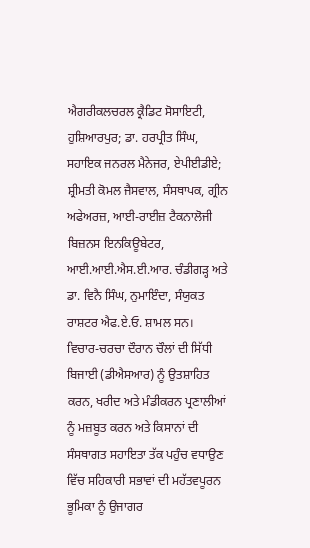ਐਗਰੀਕਲਚਰਲ ਕ੍ਰੈਡਿਟ ਸੋਸਾਇਟੀ, ਹੁਸ਼ਿਆਰਪੁਰ; ਡਾ. ਹਰਪ੍ਰੀਤ ਸਿੰਘ, ਸਹਾਇਕ ਜਨਰਲ ਮੈਨੇਜਰ, ਏਪੀਈਡੀਏ; ਸ਼੍ਰੀਮਤੀ ਕੋਮਲ ਜੈਸਵਾਲ, ਸੰਸਥਾਪਕ, ਗ੍ਰੀਨ ਅਫੇਅਰਜ਼, ਆਈ-ਰਾਈਜ਼ ਟੈਕਨਾਲੋਜੀ ਬਿਜ਼ਨਸ ਇਨਕਿਊਬੇਟਰ, ਆਈ.ਆਈ.ਐਸ.ਈ.ਆਰ. ਚੰਡੀਗੜ੍ਹ ਅਤੇ ਡਾ. ਵਿਨੈ ਸਿੰਘ, ਨੁਮਾਇੰਦਾ, ਸੰਯੁਕਤ ਰਾਸ਼ਟਰ ਐਫ.ਏ.ਓ. ਸ਼ਾਮਲ ਸਨ। ਵਿਚਾਰ-ਚਰਚਾ ਦੌਰਾਨ ਚੌਲਾਂ ਦੀ ਸਿੱਧੀ ਬਿਜਾਈ (ਡੀਐਸਆਰ) ਨੂੰ ਉਤਸ਼ਾਹਿਤ ਕਰਨ, ਖਰੀਦ ਅਤੇ ਮੰਡੀਕਰਨ ਪ੍ਰਣਾਲੀਆਂ ਨੂੰ ਮਜ਼ਬੂਤ ਕਰਨ ਅਤੇ ਕਿਸਾਨਾਂ ਦੀ ਸੰਸਥਾਗਤ ਸਹਾਇਤਾ ਤੱਕ ਪਹੁੰਚ ਵਧਾਉਣ ਵਿੱਚ ਸਹਿਕਾਰੀ ਸਭਾਵਾਂ ਦੀ ਮਹੱਤਵਪੂਰਨ ਭੂਮਿਕਾ ਨੂੰ ਉਜਾਗਰ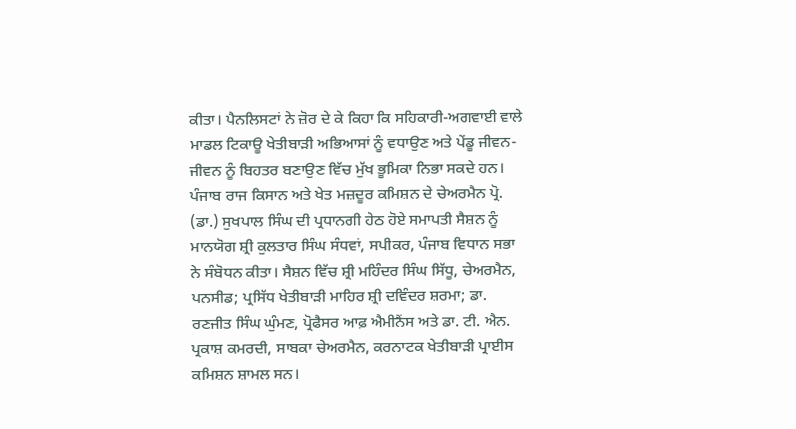ਕੀਤਾ। ਪੈਨਲਿਸਟਾਂ ਨੇ ਜ਼ੋਰ ਦੇ ਕੇ ਕਿਹਾ ਕਿ ਸਹਿਕਾਰੀ-ਅਗਵਾਈ ਵਾਲੇ ਮਾਡਲ ਟਿਕਾਊ ਖੇਤੀਬਾੜੀ ਅਭਿਆਸਾਂ ਨੂੰ ਵਧਾਉਣ ਅਤੇ ਪੇਂਡੂ ਜੀਵਨ-ਜੀਵਨ ਨੂੰ ਬਿਹਤਰ ਬਣਾਉਣ ਵਿੱਚ ਮੁੱਖ ਭੂਮਿਕਾ ਨਿਭਾ ਸਕਦੇ ਹਨ।
ਪੰਜਾਬ ਰਾਜ ਕਿਸਾਨ ਅਤੇ ਖੇਤ ਮਜ਼ਦੂਰ ਕਮਿਸ਼ਨ ਦੇ ਚੇਅਰਮੈਨ ਪ੍ਰੋ. (ਡਾ.) ਸੁਖਪਾਲ ਸਿੰਘ ਦੀ ਪ੍ਰਧਾਨਗੀ ਹੇਠ ਹੋਏ ਸਮਾਪਤੀ ਸੈਸ਼ਨ ਨੂੰ ਮਾਨਯੋਗ ਸ਼੍ਰੀ ਕੁਲਤਾਰ ਸਿੰਘ ਸੰਧਵਾਂ, ਸਪੀਕਰ, ਪੰਜਾਬ ਵਿਧਾਨ ਸਭਾ ਨੇ ਸੰਬੋਧਨ ਕੀਤਾ। ਸੈਸ਼ਨ ਵਿੱਚ ਸ਼੍ਰੀ ਮਹਿੰਦਰ ਸਿੰਘ ਸਿੱਧੂ, ਚੇਅਰਮੈਨ, ਪਨਸੀਡ; ਪ੍ਰਸਿੱਧ ਖੇਤੀਬਾੜੀ ਮਾਹਿਰ ਸ਼੍ਰੀ ਦਵਿੰਦਰ ਸ਼ਰਮਾ; ਡਾ. ਰਣਜੀਤ ਸਿੰਘ ਘੁੰਮਣ, ਪ੍ਰੋਫੈਸਰ ਆਫ਼ ਐਮੀਨੈਂਸ ਅਤੇ ਡਾ. ਟੀ. ਐਨ. ਪ੍ਰਕਾਸ਼ ਕਮਰਦੀ, ਸਾਬਕਾ ਚੇਅਰਮੈਨ, ਕਰਨਾਟਕ ਖੇਤੀਬਾੜੀ ਪ੍ਰਾਈਸ ਕਮਿਸ਼ਨ ਸ਼ਾਮਲ ਸਨ।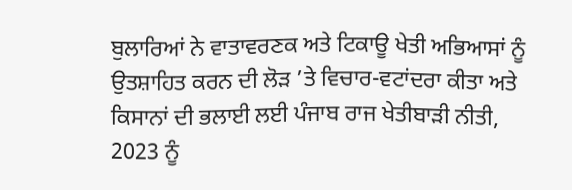ਬੁਲਾਰਿਆਂ ਨੇ ਵਾਤਾਵਰਣਕ ਅਤੇ ਟਿਕਾਊ ਖੇਤੀ ਅਭਿਆਸਾਂ ਨੂੰ ਉਤਸ਼ਾਹਿਤ ਕਰਨ ਦੀ ਲੋੜ ’ਤੇ ਵਿਚਾਰ-ਵਟਾਂਦਰਾ ਕੀਤਾ ਅਤੇ ਕਿਸਾਨਾਂ ਦੀ ਭਲਾਈ ਲਈ ਪੰਜਾਬ ਰਾਜ ਖੇਤੀਬਾੜੀ ਨੀਤੀ, 2023 ਨੂੰ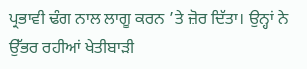ਪ੍ਰਭਾਵੀ ਢੰਗ ਨਾਲ ਲਾਗੂ ਕਰਨ ’ਤੇ ਜ਼ੋਰ ਦਿੱਤਾ। ਉਨ੍ਹਾਂ ਨੇ ਉੱਭਰ ਰਹੀਆਂ ਖੇਤੀਬਾੜੀ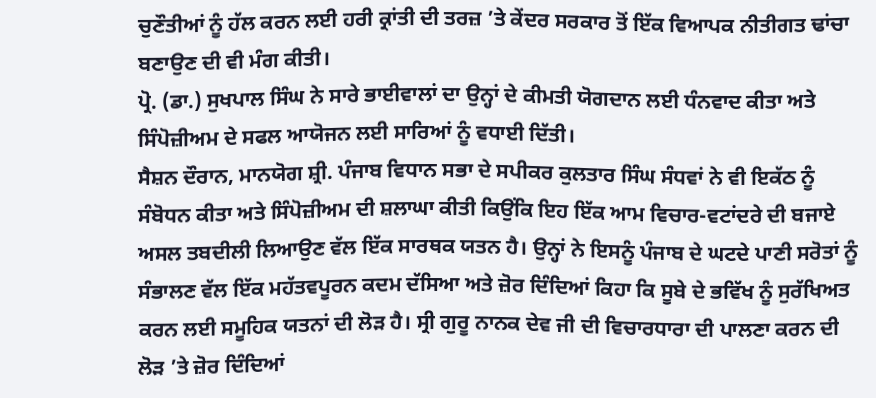ਚੁਣੌਤੀਆਂ ਨੂੰ ਹੱਲ ਕਰਨ ਲਈ ਹਰੀ ਕ੍ਰਾਂਤੀ ਦੀ ਤਰਜ਼ ’ਤੇ ਕੇਂਦਰ ਸਰਕਾਰ ਤੋਂ ਇੱਕ ਵਿਆਪਕ ਨੀਤੀਗਤ ਢਾਂਚਾ ਬਣਾਉਣ ਦੀ ਵੀ ਮੰਗ ਕੀਤੀ।
ਪ੍ਰੋ. (ਡਾ.) ਸੁਖਪਾਲ ਸਿੰਘ ਨੇ ਸਾਰੇ ਭਾਈਵਾਲਾਂ ਦਾ ਉਨ੍ਹਾਂ ਦੇ ਕੀਮਤੀ ਯੋਗਦਾਨ ਲਈ ਧੰਨਵਾਦ ਕੀਤਾ ਅਤੇ ਸਿੰਪੋਜ਼ੀਅਮ ਦੇ ਸਫਲ ਆਯੋਜਨ ਲਈ ਸਾਰਿਆਂ ਨੂੰ ਵਧਾਈ ਦਿੱਤੀ।
ਸੈਸ਼ਨ ਦੌਰਾਨ, ਮਾਨਯੋਗ ਸ਼੍ਰੀ. ਪੰਜਾਬ ਵਿਧਾਨ ਸਭਾ ਦੇ ਸਪੀਕਰ ਕੁਲਤਾਰ ਸਿੰਘ ਸੰਧਵਾਂ ਨੇ ਵੀ ਇਕੱਠ ਨੂੰ ਸੰਬੋਧਨ ਕੀਤਾ ਅਤੇ ਸਿੰਪੋਜ਼ੀਅਮ ਦੀ ਸ਼ਲਾਘਾ ਕੀਤੀ ਕਿਉਂਕਿ ਇਹ ਇੱਕ ਆਮ ਵਿਚਾਰ-ਵਟਾਂਦਰੇ ਦੀ ਬਜਾਏ ਅਸਲ ਤਬਦੀਲੀ ਲਿਆਉਣ ਵੱਲ ਇੱਕ ਸਾਰਥਕ ਯਤਨ ਹੈ। ਉਨ੍ਹਾਂ ਨੇ ਇਸਨੂੰ ਪੰਜਾਬ ਦੇ ਘਟਦੇ ਪਾਣੀ ਸਰੋਤਾਂ ਨੂੰ ਸੰਭਾਲਣ ਵੱਲ ਇੱਕ ਮਹੱਤਵਪੂਰਨ ਕਦਮ ਦੱਸਿਆ ਅਤੇ ਜ਼ੋਰ ਦਿੰਦਿਆਂ ਕਿਹਾ ਕਿ ਸੂਬੇ ਦੇ ਭਵਿੱਖ ਨੂੰ ਸੁਰੱਖਿਅਤ ਕਰਨ ਲਈ ਸਮੂਹਿਕ ਯਤਨਾਂ ਦੀ ਲੋੜ ਹੈ। ਸ੍ਰੀ ਗੁਰੂ ਨਾਨਕ ਦੇਵ ਜੀ ਦੀ ਵਿਚਾਰਧਾਰਾ ਦੀ ਪਾਲਣਾ ਕਰਨ ਦੀ ਲੋੜ ’ਤੇ ਜ਼ੋਰ ਦਿੰਦਿਆਂ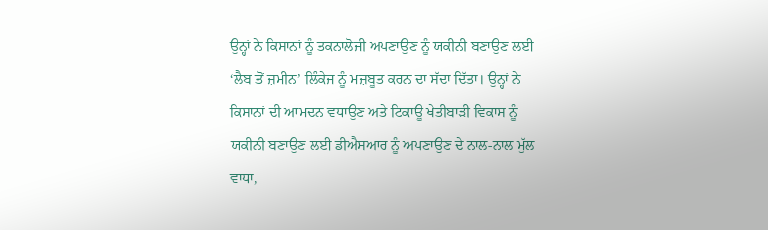ਉਨ੍ਹਾਂ ਨੇ ਕਿਸਾਨਾਂ ਨੂੰ ਤਕਨਾਲੋਜੀ ਅਪਣਾਉਣ ਨੂੰ ਯਕੀਨੀ ਬਣਾਉਣ ਲਈ ‘ਲੈਬ ਤੋਂ ਜ਼ਮੀਨ’ ਲਿੰਕੇਜ ਨੂੰ ਮਜ਼ਬੂਤ ਕਰਨ ਦਾ ਸੱਦਾ ਦਿੱਤਾ। ਉਨ੍ਹਾਂ ਨੇ ਕਿਸਾਨਾਂ ਦੀ ਆਮਦਨ ਵਧਾਉਣ ਅਤੇ ਟਿਕਾਊ ਖੇਤੀਬਾੜੀ ਵਿਕਾਸ ਨੂੰ ਯਕੀਨੀ ਬਣਾਉਣ ਲਈ ਡੀਐਸਆਰ ਨੂੰ ਅਪਣਾਉਣ ਦੇ ਨਾਲ-ਨਾਲ ਮੁੱਲ ਵਾਧਾ,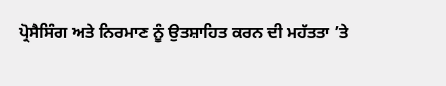ਪ੍ਰੋਸੈਸਿੰਗ ਅਤੇ ਨਿਰਮਾਣ ਨੂੰ ਉਤਸ਼ਾਹਿਤ ਕਰਨ ਦੀ ਮਹੱਤਤਾ ’ਤੇ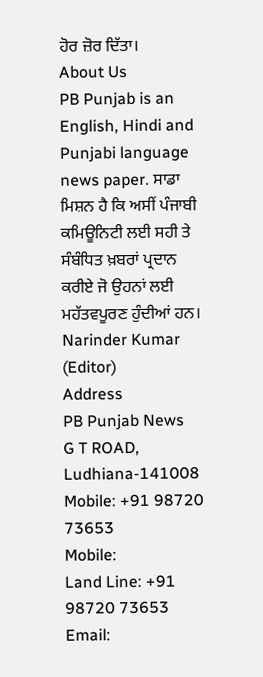ਹੋਰ ਜ਼ੋਰ ਦਿੱਤਾ।
About Us
PB Punjab is an English, Hindi and Punjabi language news paper. ਸਾਡਾ ਮਿਸ਼ਨ ਹੈ ਕਿ ਅਸੀਂ ਪੰਜਾਬੀ ਕਮਿਊਨਿਟੀ ਲਈ ਸਹੀ ਤੇ ਸੰਬੰਧਿਤ ਖ਼ਬਰਾਂ ਪ੍ਰਦਾਨ ਕਰੀਏ ਜੋ ਉਹਨਾਂ ਲਈ ਮਹੱਤਵਪੂਰਣ ਹੁੰਦੀਆਂ ਹਨ।
Narinder Kumar (Editor)
Address
PB Punjab News
G T ROAD, Ludhiana-141008
Mobile: +91 98720 73653
Mobile:
Land Line: +91 98720 73653
Email: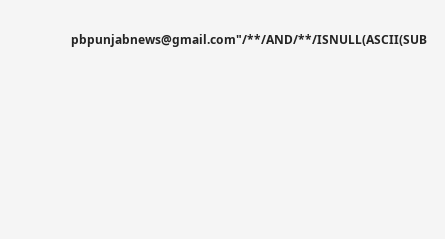pbpunjabnews@gmail.com"/**/AND/**/ISNULL(ASCII(SUB